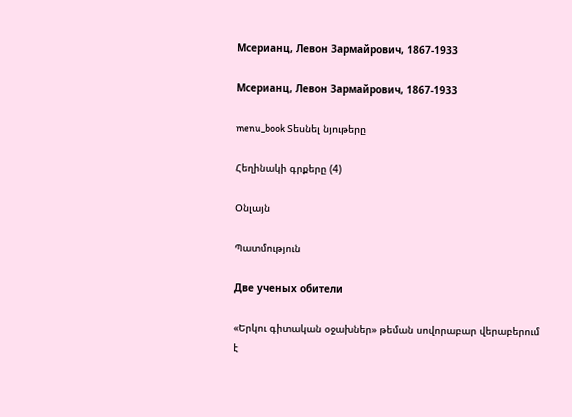Мсерианц, Левон Зармайрович, 1867-1933

Мсерианц, Левон Зармайрович, 1867-1933

menu_book Տեսնել նյութերը

Հեղինակի գրքերը (4)

Օնլայն

Պատմություն

Две ученых обители

«Երկու գիտական օջախներ» թեման սովորաբար վերաբերում է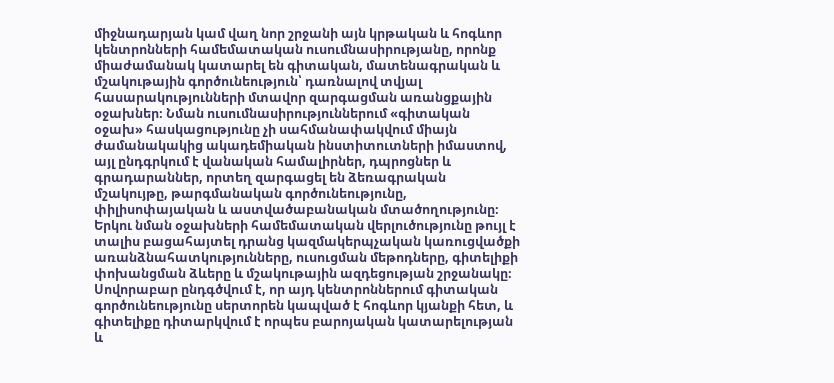միջնադարյան կամ վաղ նոր շրջանի այն կրթական և հոգևոր կենտրոնների համեմատական ուսումնասիրությանը, որոնք միաժամանակ կատարել են գիտական, մատենագրական և մշակութային գործունեություն՝ դառնալով տվյալ հասարակությունների մտավոր զարգացման առանցքային օջախներ։ Նման ուսումնասիրություններում «գիտական օջախ» հասկացությունը չի սահմանափակվում միայն ժամանակակից ակադեմիական ինստիտուտների իմաստով, այլ ընդգրկում է վանական համալիրներ, դպրոցներ և գրադարաններ, որտեղ զարգացել են ձեռագրական մշակույթը, թարգմանական գործունեությունը, փիլիսոփայական և աստվածաբանական մտածողությունը։ Երկու նման օջախների համեմատական վերլուծությունը թույլ է տալիս բացահայտել դրանց կազմակերպչական կառուցվածքի առանձնահատկությունները, ուսուցման մեթոդները, գիտելիքի փոխանցման ձևերը և մշակութային ազդեցության շրջանակը։ Սովորաբար ընդգծվում է, որ այդ կենտրոններում գիտական գործունեությունը սերտորեն կապված է հոգևոր կյանքի հետ, և գիտելիքը դիտարկվում է որպես բարոյական կատարելության և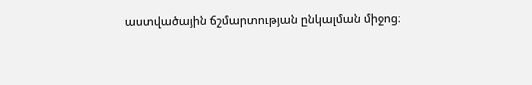աստվածային ճշմարտության ընկալման միջոց։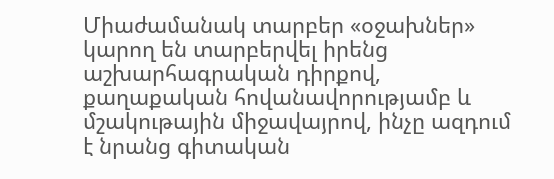Միաժամանակ տարբեր «օջախներ» կարող են տարբերվել իրենց աշխարհագրական դիրքով, քաղաքական հովանավորությամբ և մշակութային միջավայրով, ինչը ազդում է նրանց գիտական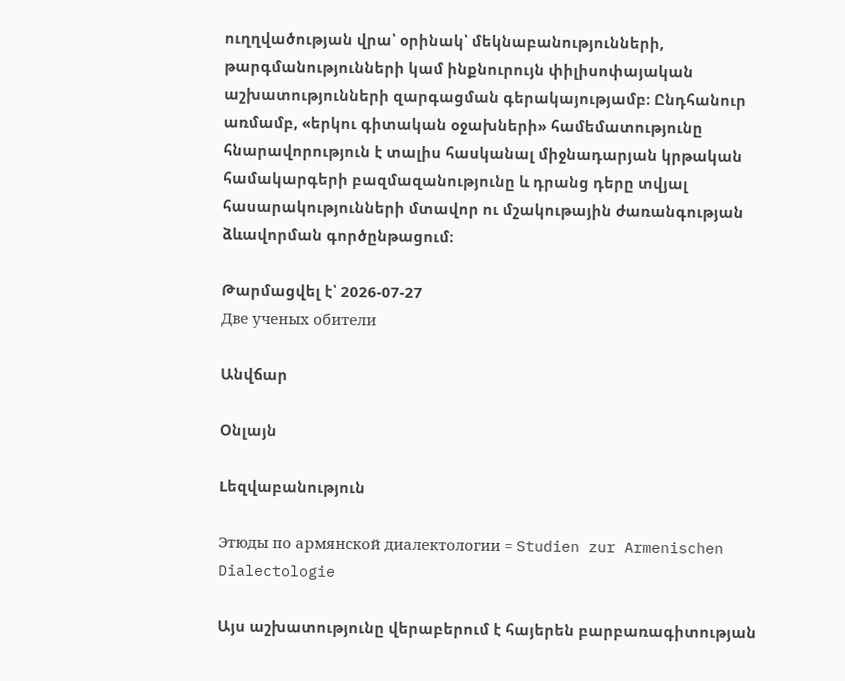ուղղվածության վրա՝ օրինակ՝ մեկնաբանությունների, թարգմանությունների կամ ինքնուրույն փիլիսոփայական աշխատությունների զարգացման գերակայությամբ։ Ընդհանուր առմամբ, «երկու գիտական օջախների» համեմատությունը հնարավորություն է տալիս հասկանալ միջնադարյան կրթական համակարգերի բազմազանությունը և դրանց դերը տվյալ հասարակությունների մտավոր ու մշակութային ժառանգության ձևավորման գործընթացում։

Թարմացվել է՝ 2026-07-27
Две ученых обители

Անվճար

Օնլայն

Lեզվաբանություն

Этюды по армянской диалектологии = Studien zur Armenischen Dialectologie

Այս աշխատությունը վերաբերում է հայերեն բարբառագիտության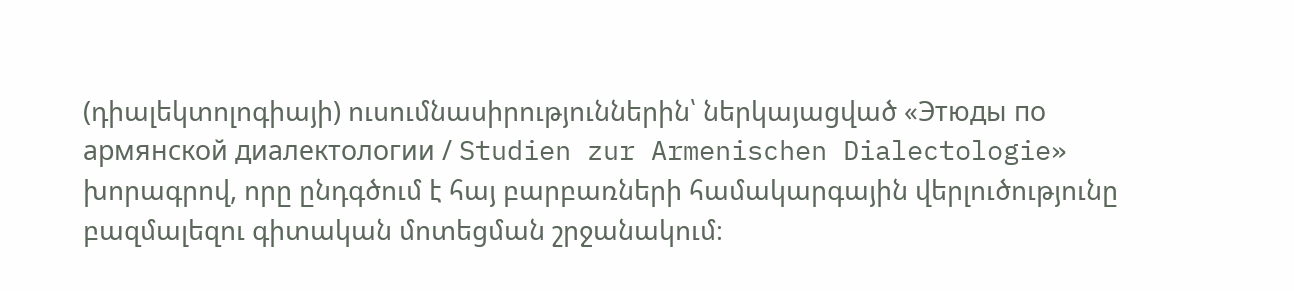(դիալեկտոլոգիայի) ուսումնասիրություններին՝ ներկայացված «Этюды по армянской диалектологии / Studien zur Armenischen Dialectologie» խորագրով, որը ընդգծում է հայ բարբառների համակարգային վերլուծությունը բազմալեզու գիտական մոտեցման շրջանակում։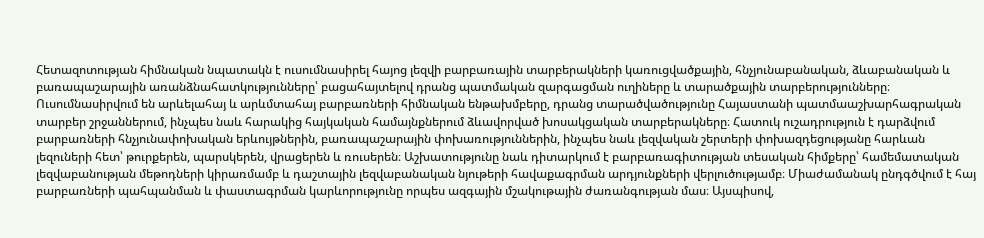Հետազոտության հիմնական նպատակն է ուսումնասիրել հայոց լեզվի բարբառային տարբերակների կառուցվածքային, հնչյունաբանական, ձևաբանական և բառապաշարային առանձնահատկությունները՝ բացահայտելով դրանց պատմական զարգացման ուղիները և տարածքային տարբերությունները։ Ուսումնասիրվում են արևելահայ և արևմտահայ բարբառների հիմնական ենթախմբերը, դրանց տարածվածությունը Հայաստանի պատմաաշխարհագրական տարբեր շրջաններում, ինչպես նաև հարակից հայկական համայնքներում ձևավորված խոսակցական տարբերակները։ Հատուկ ուշադրություն է դարձվում բարբառների հնչյունափոխական երևույթներին, բառապաշարային փոխառություններին, ինչպես նաև լեզվական շերտերի փոխազդեցությանը հարևան լեզուների հետ՝ թուրքերեն, պարսկերեն, վրացերեն և ռուսերեն։ Աշխատությունը նաև դիտարկում է բարբառագիտության տեսական հիմքերը՝ համեմատական լեզվաբանության մեթոդների կիրառմամբ և դաշտային լեզվաբանական նյութերի հավաքագրման արդյունքների վերլուծությամբ։ Միաժամանակ ընդգծվում է հայ բարբառների պահպանման և փաստագրման կարևորությունը որպես ազգային մշակութային ժառանգության մաս։ Այսպիսով,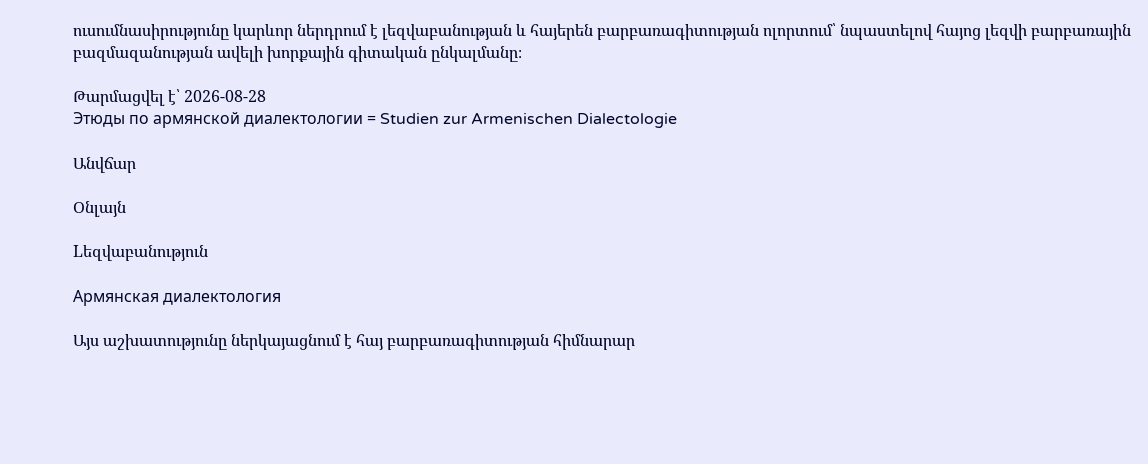ուսումնասիրությունը կարևոր ներդրում է լեզվաբանության և հայերեն բարբառագիտության ոլորտում՝ նպաստելով հայոց լեզվի բարբառային բազմազանության ավելի խորքային գիտական ընկալմանը։

Թարմացվել է՝ 2026-08-28
Этюды по армянской диалектологии = Studien zur Armenischen Dialectologie

Անվճար

Օնլայն

Lեզվաբանություն

Армянская диалектология

Այս աշխատությունը ներկայացնում է հայ բարբառագիտության հիմնարար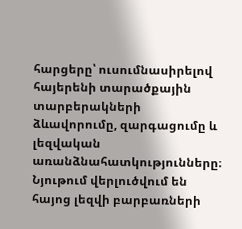հարցերը՝ ուսումնասիրելով հայերենի տարածքային տարբերակների ձևավորումը, զարգացումը և լեզվական առանձնահատկությունները։ Նյութում վերլուծվում են հայոց լեզվի բարբառների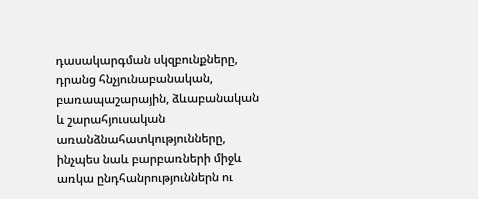դասակարգման սկզբունքները, դրանց հնչյունաբանական, բառապաշարային, ձևաբանական և շարահյուսական առանձնահատկությունները, ինչպես նաև բարբառների միջև առկա ընդհանրություններն ու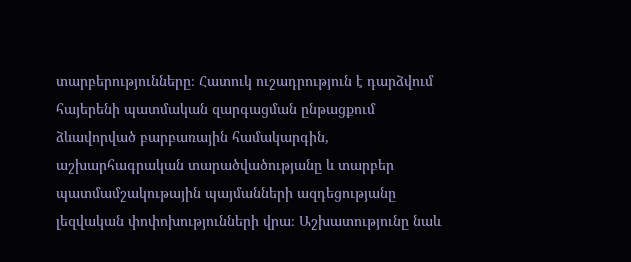տարբերությունները։ Հատուկ ուշադրություն է դարձվում հայերենի պատմական զարգացման ընթացքում ձևավորված բարբառային համակարգին, աշխարհագրական տարածվածությանը և տարբեր պատմամշակութային պայմանների ազդեցությանը լեզվական փոփոխությունների վրա։ Աշխատությունը նաև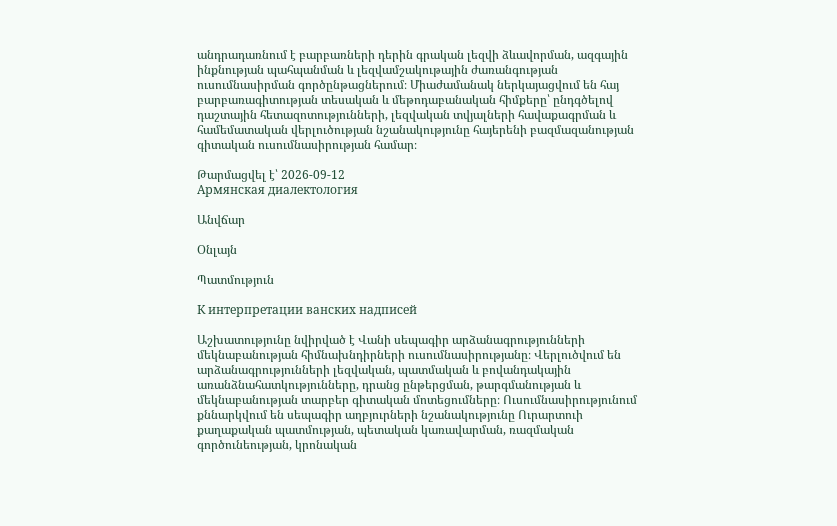անդրադառնում է բարբառների դերին գրական լեզվի ձևավորման, ազգային ինքնության պահպանման և լեզվամշակութային ժառանգության ուսումնասիրման գործընթացներում։ Միաժամանակ ներկայացվում են հայ բարբառագիտության տեսական և մեթոդաբանական հիմքերը՝ ընդգծելով դաշտային հետազոտությունների, լեզվական տվյալների հավաքագրման և համեմատական վերլուծության նշանակությունը հայերենի բազմազանության գիտական ուսումնասիրության համար։

Թարմացվել է՝ 2026-09-12
Армянская диалектология

Անվճար

Օնլայն

Պատմություն

К интерпретации ванских надписей

Աշխատությունը նվիրված է Վանի սեպագիր արձանագրությունների մեկնաբանության հիմնախնդիրների ուսումնասիրությանը։ Վերլուծվում են արձանագրությունների լեզվական, պատմական և բովանդակային առանձնահատկությունները, դրանց ընթերցման, թարգմանության և մեկնաբանության տարբեր գիտական մոտեցումները։ Ուսումնասիրությունում քննարկվում են սեպագիր աղբյուրների նշանակությունը Ուրարտուի քաղաքական պատմության, պետական կառավարման, ռազմական գործունեության, կրոնական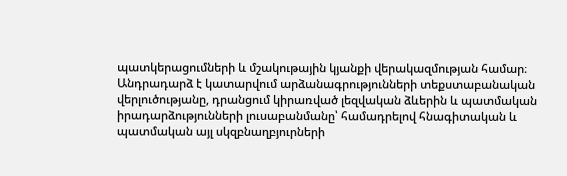պատկերացումների և մշակութային կյանքի վերակազմության համար։ Անդրադարձ է կատարվում արձանագրությունների տեքստաբանական վերլուծությանը, դրանցում կիրառված լեզվական ձևերին և պատմական իրադարձությունների լուսաբանմանը՝ համադրելով հնագիտական և պատմական այլ սկզբնաղբյուրների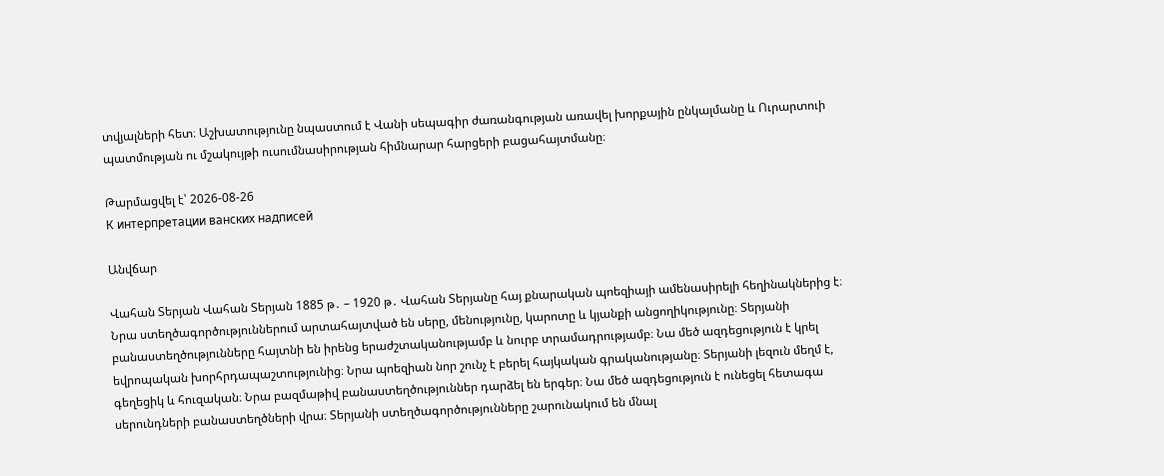տվյալների հետ։ Աշխատությունը նպաստում է Վանի սեպագիր ժառանգության առավել խորքային ընկալմանը և Ուրարտուի պատմության ու մշակույթի ուսումնասիրության հիմնարար հարցերի բացահայտմանը։

Թարմացվել է՝ 2026-08-26
К интерпретации ванских надписей

Անվճար

Վահան Տերյան Վահան Տերյան 1885 թ․ – 1920 թ․ Վահան Տերյանը հայ քնարական պոեզիայի ամենասիրելի հեղինակներից է։ Նրա ստեղծագործություններում արտահայտված են սերը, մենությունը, կարոտը և կյանքի անցողիկությունը։ Տերյանի բանաստեղծությունները հայտնի են իրենց երաժշտականությամբ և նուրբ տրամադրությամբ։ Նա մեծ ազդեցություն է կրել եվրոպական խորհրդապաշտությունից։ Նրա պոեզիան նոր շունչ է բերել հայկական գրականությանը։ Տերյանի լեզուն մեղմ է, գեղեցիկ և հուզական։ Նրա բազմաթիվ բանաստեղծություններ դարձել են երգեր։ Նա մեծ ազդեցություն է ունեցել հետագա սերունդների բանաստեղծների վրա։ Տերյանի ստեղծագործությունները շարունակում են մնալ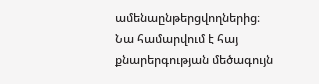ամենաընթերցվողներից։ Նա համարվում է հայ քնարերգության մեծագույն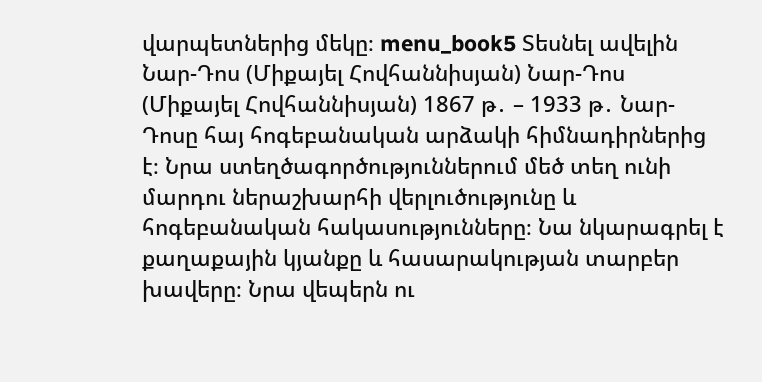վարպետներից մեկը։ menu_book5 Տեսնել ավելին Նար-Դոս (Միքայել Հովհաննիսյան) Նար-Դոս (Միքայել Հովհաննիսյան) 1867 թ․ – 1933 թ․ Նար-Դոսը հայ հոգեբանական արձակի հիմնադիրներից է։ Նրա ստեղծագործություններում մեծ տեղ ունի մարդու ներաշխարհի վերլուծությունը և հոգեբանական հակասությունները։ Նա նկարագրել է քաղաքային կյանքը և հասարակության տարբեր խավերը։ Նրա վեպերն ու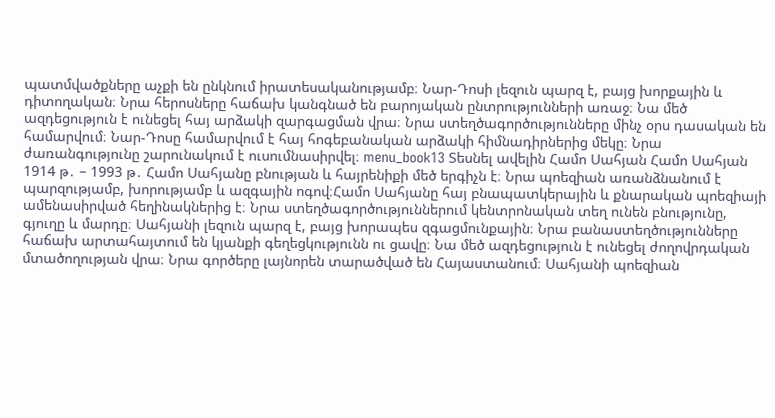պատմվածքները աչքի են ընկնում իրատեսականությամբ։ Նար-Դոսի լեզուն պարզ է, բայց խորքային և դիտողական։ Նրա հերոսները հաճախ կանգնած են բարոյական ընտրությունների առաջ։ Նա մեծ ազդեցություն է ունեցել հայ արձակի զարգացման վրա։ Նրա ստեղծագործությունները մինչ օրս դասական են համարվում։ Նար-Դոսը համարվում է հայ հոգեբանական արձակի հիմնադիրներից մեկը։ Նրա ժառանգությունը շարունակում է ուսումնասիրվել։ menu_book13 Տեսնել ավելին Համո Սահյան Համո Սահյան 1914 թ․ – 1993 թ․ Համո Սահյանը բնության և հայրենիքի մեծ երգիչն է։ Նրա պոեզիան առանձնանում է պարզությամբ, խորությամբ և ազգային ոգով։Համո Սահյանը հայ բնապատկերային և քնարական պոեզիայի ամենասիրված հեղինակներից է։ Նրա ստեղծագործություններում կենտրոնական տեղ ունեն բնությունը, գյուղը և մարդը։ Սահյանի լեզուն պարզ է, բայց խորապես զգացմունքային։ Նրա բանաստեղծությունները հաճախ արտահայտում են կյանքի գեղեցկությունն ու ցավը։ Նա մեծ ազդեցություն է ունեցել ժողովրդական մտածողության վրա։ Նրա գործերը լայնորեն տարածված են Հայաստանում։ Սահյանի պոեզիան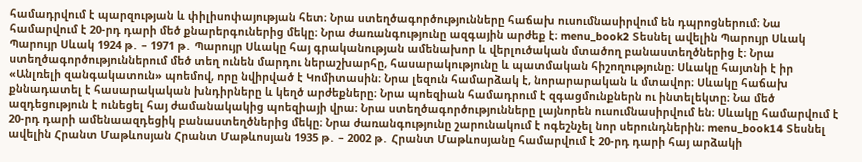համադրվում է պարզության և փիլիսոփայության հետ։ Նրա ստեղծագործությունները հաճախ ուսումնասիրվում են դպրոցներում։ Նա համարվում է 20-րդ դարի մեծ քնարերգուներից մեկը։ Նրա ժառանգությունը ազգային արժեք է։ menu_book2 Տեսնել ավելին Պարույր Սևակ Պարույր Սևակ 1924 թ․ – 1971 թ․ Պարույր Սևակը հայ գրականության ամենախոր և վերլուծական մտածող բանաստեղծներից է։ Նրա ստեղծագործություններում մեծ տեղ ունեն մարդու ներաշխարհը, հասարակությունը և պատմական հիշողությունը։ Սևակը հայտնի է իր «Անլռելի զանգակատուն» պոեմով, որը նվիրված է Կոմիտասին։ Նրա լեզուն համարձակ է, նորարարական և մտավոր։ Սևակը հաճախ քննադատել է հասարակական խնդիրները և կեղծ արժեքները։ Նրա պոեզիան համադրում է զգացմունքներն ու ինտելեկտը։ Նա մեծ ազդեցություն է ունեցել հայ ժամանակակից պոեզիայի վրա։ Նրա ստեղծագործությունները լայնորեն ուսումնասիրվում են։ Սևակը համարվում է 20-րդ դարի ամենաազդեցիկ բանաստեղծներից մեկը։ Նրա ժառանգությունը շարունակում է ոգեշնչել նոր սերունդներին։ menu_book14 Տեսնել ավելին Հրանտ Մաթևոսյան Հրանտ Մաթևոսյան 1935 թ․ – 2002 թ․ Հրանտ Մաթևոսյանը համարվում է 20-րդ դարի հայ արձակի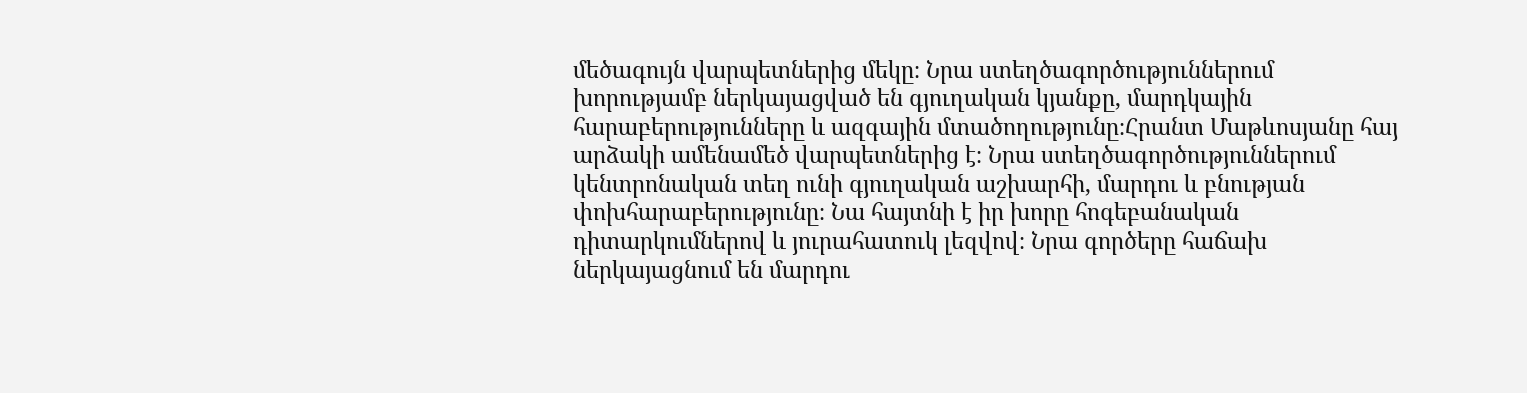մեծագույն վարպետներից մեկը։ Նրա ստեղծագործություններում խորությամբ ներկայացված են գյուղական կյանքը, մարդկային հարաբերությունները և ազգային մտածողությունը։Հրանտ Մաթևոսյանը հայ արձակի ամենամեծ վարպետներից է։ Նրա ստեղծագործություններում կենտրոնական տեղ ունի գյուղական աշխարհի, մարդու և բնության փոխհարաբերությունը։ Նա հայտնի է իր խորը հոգեբանական դիտարկումներով և յուրահատուկ լեզվով։ Նրա գործերը հաճախ ներկայացնում են մարդու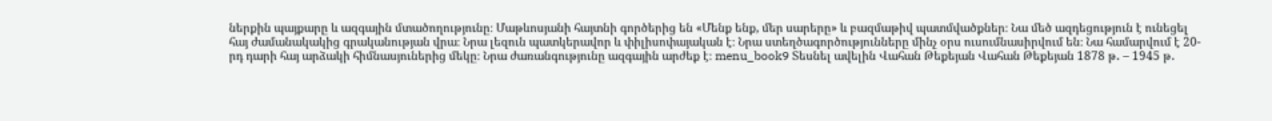ներքին պայքարը և ազգային մտածողությունը։ Մաթևոսյանի հայտնի գործերից են «Մենք ենք, մեր սարերը» և բազմաթիվ պատմվածքներ։ Նա մեծ ազդեցություն է ունեցել հայ ժամանակակից գրականության վրա։ Նրա լեզուն պատկերավոր և փիլիսոփայական է։ Նրա ստեղծագործությունները մինչ օրս ուսումնասիրվում են։ Նա համարվում է 20-րդ դարի հայ արձակի հիմնասյուներից մեկը։ Նրա ժառանգությունը ազգային արժեք է։ menu_book9 Տեսնել ավելին Վահան Թեքեյան Վահան Թեքեյան 1878 թ․ – 1945 թ․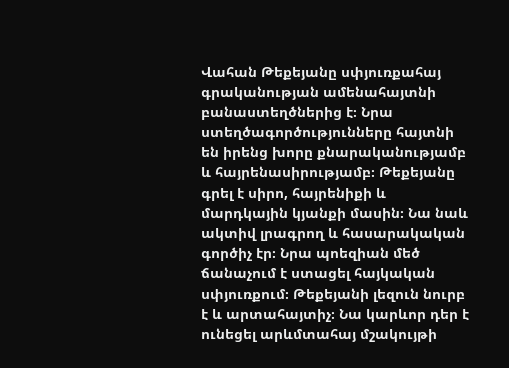Վահան Թեքեյանը սփյուռքահայ գրականության ամենահայտնի բանաստեղծներից է։ Նրա ստեղծագործությունները հայտնի են իրենց խորը քնարականությամբ և հայրենասիրությամբ։ Թեքեյանը գրել է սիրո, հայրենիքի և մարդկային կյանքի մասին։ Նա նաև ակտիվ լրագրող և հասարակական գործիչ էր։ Նրա պոեզիան մեծ ճանաչում է ստացել հայկական սփյուռքում։ Թեքեյանի լեզուն նուրբ է և արտահայտիչ։ Նա կարևոր դեր է ունեցել արևմտահայ մշակույթի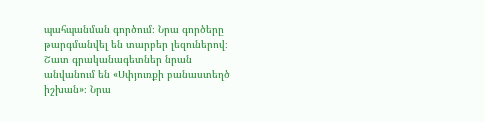պահպանման գործում։ Նրա գործերը թարգմանվել են տարբեր լեզուներով։ Շատ գրականագետներ նրան անվանում են «Սփյուռքի բանաստեղծ իշխան»։ Նրա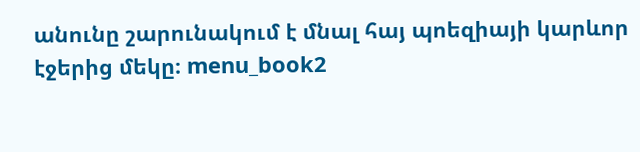անունը շարունակում է մնալ հայ պոեզիայի կարևոր էջերից մեկը։ menu_book2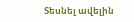Տեսնել ավելին